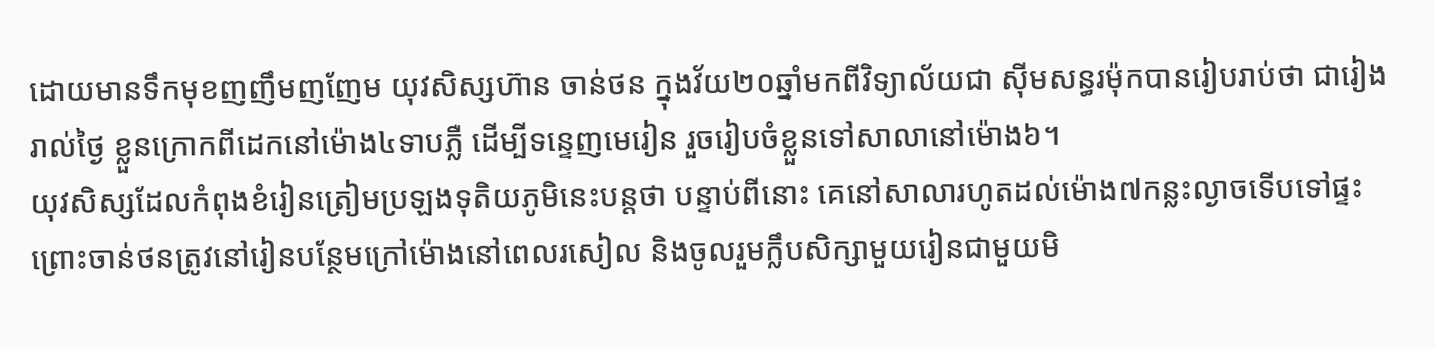ដោយមានទឹកមុខញញឹមញញែម យុវសិស្សហ៊ាន ចាន់ថន ក្នុងវ័យ២០ឆ្នាំមកពីវិទ្យាល័យជា ស៊ីមសន្ធរម៉ុកបានរៀបរាប់ថា ជារៀងរាល់ថ្ងៃ ខ្លួនក្រោកពីដេកនៅម៉ោង៤ទាបភ្លឺ ដើម្បីទន្ទេញមេរៀន រួចរៀបចំខ្លួនទៅសាលានៅម៉ោង៦។
យុវសិស្សដែលកំពុងខំរៀនត្រៀមប្រឡងទុតិយភូមិនេះបន្តថា បន្ទាប់ពីនោះ គេនៅសាលារហូតដល់ម៉ោង៧កន្លះល្ងាចទើបទៅផ្ទះ ព្រោះចាន់ថនត្រូវនៅរៀនបន្ថែមក្រៅម៉ោងនៅពេលរសៀល និងចូលរួមក្លឹបសិក្សាមួយរៀនជាមួយមិ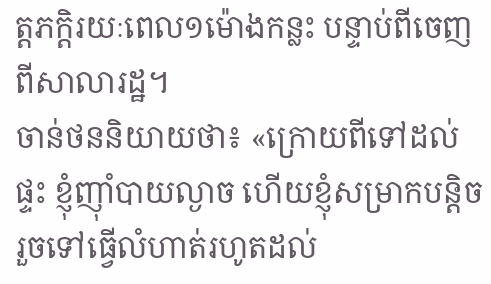ត្តភក្តិរយៈពេល១ម៉ោងកន្លះ បន្ទាប់ពីចេញពីសាលារដ្ឋ។
ចាន់ថននិយាយថា៖ «ក្រោយពីទៅដល់ផ្ទះ ខ្ញុំញ៉ាំបាយល្ងាច ហើយខ្ញុំសម្រាកបន្តិច រួចទៅធ្វើលំហាត់រហូតដល់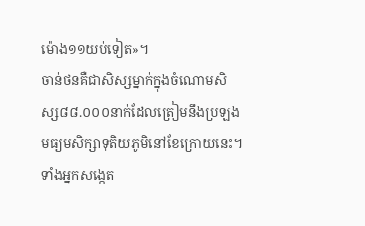ម៉ោង១១យប់ទៀត»។
ចាន់ថនគឺជាសិស្សម្នាក់ក្នុងចំណោមសិស្ស៨៨.០០០នាក់ដែលត្រៀមនឹងប្រឡងមធ្យមសិក្សាទុតិយភូមិនៅខែក្រោយនេះ។
ទាំងអ្នកសង្កេត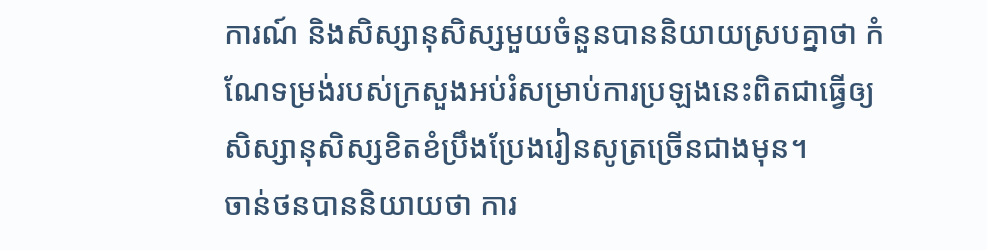ការណ៍ និងសិស្សានុសិស្សមួយចំនួនបាននិយាយស្របគ្នាថា កំណែទម្រង់របស់ក្រសួងអប់រំសម្រាប់ការប្រឡងនេះពិតជាធ្វើឲ្យសិស្សានុសិស្សខិតខំប្រឹងប្រែងរៀនសូត្រច្រើនជាងមុន។
ចាន់ថនបាននិយាយថា ការ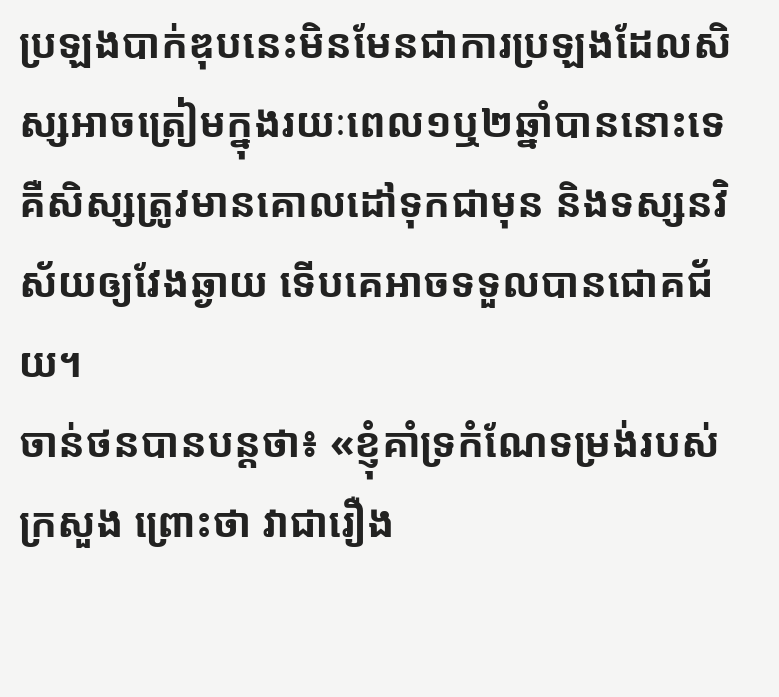ប្រឡងបាក់ឌុបនេះមិនមែនជាការប្រឡងដែលសិស្សអាចត្រៀមក្នុងរយៈពេល១ឬ២ឆ្នាំបាននោះទេ គឺសិស្សត្រូវមានគោលដៅទុកជាមុន និងទស្សនវិស័យឲ្យវែងឆ្ងាយ ទើបគេអាចទទួលបានជោគជ័យ។
ចាន់ថនបានបន្តថា៖ «ខ្ញុំគាំទ្រកំណែទម្រង់របស់ក្រសួង ព្រោះថា វាជារឿង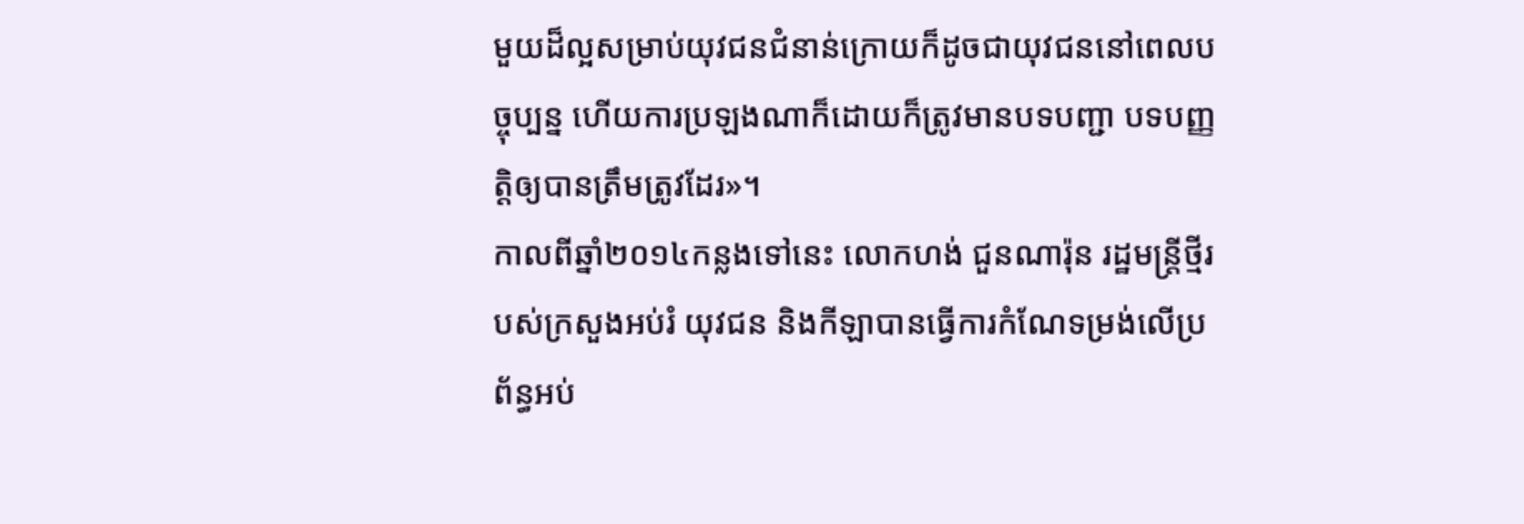មួយដ៏ល្អសម្រាប់យុវជនជំនាន់ក្រោយក៏ដូចជាយុវជននៅពេលបច្ចុប្បន្ន ហើយការប្រឡងណាក៏ដោយក៏ត្រូវមានបទបញ្ជា បទបញ្ញត្តិឲ្យបានត្រឹមត្រូវដែរ»។
កាលពីឆ្នាំ២០១៤កន្លងទៅនេះ លោកហង់ ជួនណារ៉ុន រដ្ឋមន្ត្រីថ្មីរបស់ក្រសួងអប់រំ យុវជន និងកីឡាបានធ្វើការកំណែទម្រង់លើប្រព័ន្ធអប់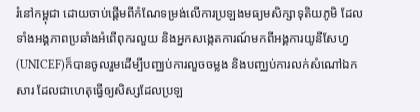រំនៅកម្ពុជា ដោយចាប់ផ្តើមពីកំណែទម្រង់លើការប្រឡងមធ្យមសិក្សាទុតិយភូមិ ដែលទាំងអង្គភាពប្រឆាំងអំពើពុករលួយ និងអ្នកសង្កេតការណ៍មកពីអង្គការយូនីសែហ្វ(UNICEF)ក៏បានចូលរួមដើម្បីបញ្ឈប់ការលួចចម្លង និងបញ្ឈប់ការលក់សំណៅឯកសារ ដែលជាហេតុធ្វើឲ្យសិស្សដែលប្រឡ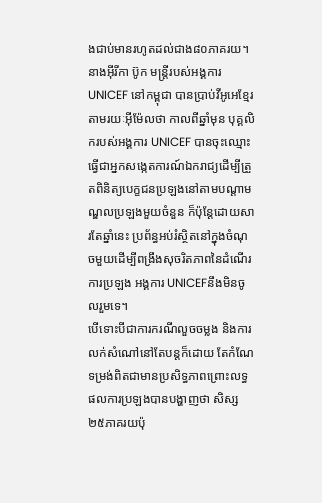ងជាប់មានរហូតដល់ជាង៨០ភាគរយ។
នាងអ៊ីរីកា ប៊ូក មន្ត្រីរបស់អង្គការ UNICEF នៅកម្ពុជា បានប្រាប់វីអូអេខ្មែរតាមរយៈអ៊ីម៉ែលថា កាលពីឆ្នាំមុន បុគ្គលិករបស់អង្គការ UNICEF បានចុះឈ្មោះធ្វើជាអ្នកសង្កេតការណ៍ឯករាជ្យដើម្បីត្រួតពិនិត្យបេក្ខជនប្រឡងនៅតាមបណ្តាមណ្ឌលប្រឡងមួយចំនួន ក៏ប៉ុន្តែដោយសារតែឆ្នាំនេះ ប្រព័ន្ធអប់រំស្ថិតនៅក្នុងចំណុចមួយដើម្បីពង្រឹងសុចរិតភាពនៃដំណើរការប្រឡង អង្គការ UNICEFនឹងមិនចូលរួមទេ។
បើទោះបីជាការករណីលួចចម្លង និងការលក់សំណៅនៅតែបន្តក៏ដោយ តែកំណែទម្រង់ពិតជាមានប្រសិទ្ធភាពព្រោះលទ្ធផលការប្រឡងបានបង្ហាញថា សិស្ស២៥ភាគរយប៉ុ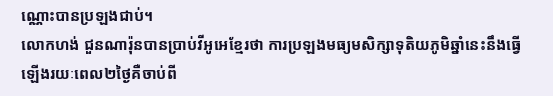ណ្ណោះបានប្រឡងជាប់។
លោកហង់ ជួនណារ៉ុនបានប្រាប់វីអូអេខ្មែរថា ការប្រឡងមធ្យមសិក្សាទុតិយភូមិឆ្នាំនេះនឹងធ្វើឡើងរយៈពេល២ថ្ងៃគឺចាប់ពី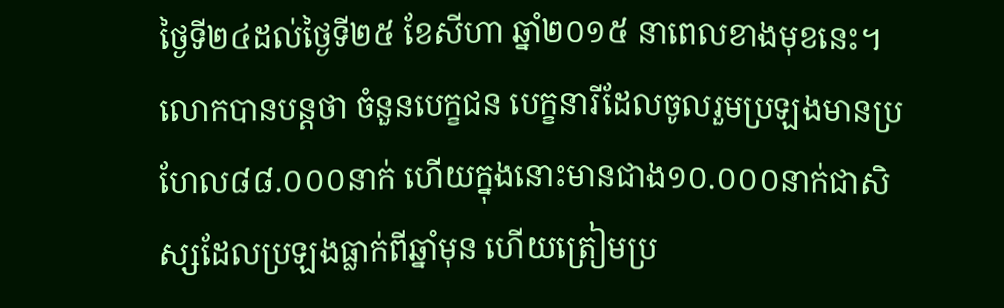ថ្ងៃទី២៤ដល់ថ្ងៃទី២៥ ខែសីហា ឆ្នាំ២០១៥ នាពេលខាងមុខនេះ។ លោកបានបន្តថា ចំនួនបេក្ខជន បេក្ខនារីដែលចូលរួមប្រឡងមានប្រហែល៨៨.០០០នាក់ ហើយក្នុងនោះមានជាង១០.០០០នាក់ជាសិស្សដែលប្រឡងធ្លាក់ពីឆ្នាំមុន ហើយត្រៀមប្រ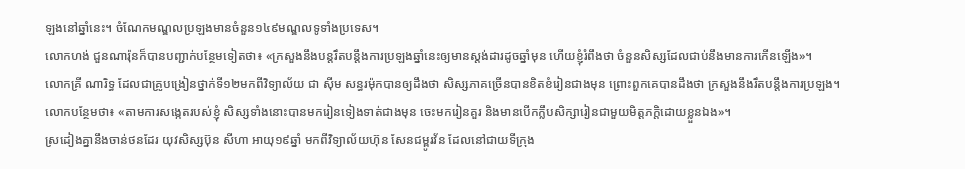ឡងនៅឆ្នាំនេះ។ ចំណែកមណ្ឌលប្រឡងមានចំនួន១៤៩មណ្ឌលទូទាំងប្រទេស។
លោកហង់ ជួនណារ៉ុនក៏បានបញ្ជាក់បន្ថែមទៀតថា៖ «ក្រសួងនឹងបន្តរឹតបន្តឹងការប្រឡងឆ្នាំនេះឲ្យមានស្តង់ដារដូចឆ្នាំមុន ហើយខ្ញុំរំពឹងថា ចំនួនសិស្សដែលជាប់នឹងមានការកើនឡើង»។
លោកគ្រី ណារិទ្ធ ដែលជាគ្រូបង្រៀនថ្នាក់ទី១២មកពីវិទ្យាល័យ ជា ស៊ីម សន្ធរម៉ុកបានឲ្យដឹងថា សិស្សភាគច្រើនបានខិតខំរៀនជាងមុន ព្រោះពួកគេបានដឹងថា ក្រសួងនឹងរឹតបន្តឹងការប្រឡង។
លោកបន្ថែមថា៖ «តាមការសង្កេតរបស់ខ្ញុំ សិស្សទាំងនោះបានមករៀនទៀងទាត់ជាងមុន ចេះមករៀនគួរ និងមានបើកក្លឹបសិក្សារៀនជាមួយមិត្តភក្តិដោយខ្លួនឯង»។
ស្រដៀងគ្នានឹងចាន់ថនដែរ យុវសិស្សប៊ុន សីហា អាយុ១៩ឆ្នាំ មកពីវិទ្យាល័យហ៊ុន សែនជម្ពូរវ័ន ដែលនៅជាយទីក្រុង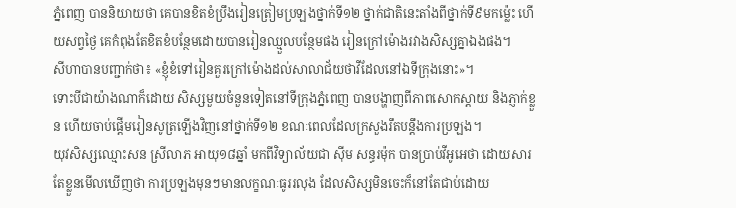ភ្នំពេញ បាននិយាយថា គេបានខិតខំប្រឹងរៀនត្រៀមប្រឡងថ្នាក់ទី១២ ថ្នាក់ជាតិនេះតាំងពីថ្នាក់ទី៩មកម្ល៉េះ ហើយសព្វថ្ងៃ គេកំពុងតែខិតខំបន្ថែមដោយបានរៀនឈ្មួលបន្ថែមផង រៀនក្រៅម៉ោងរវាងសិស្សគ្នាឯងផង។
សីហាបានបញ្ជាក់ថា៖ «ខ្ញុំខំទៅរៀនគួរក្រៅម៉ោងដល់សាលាជ័យថាវីដែលនៅឯទីក្រុងនោះ»។
ទោះបីជាយ៉ាងណាក៏ដោយ សិស្សមួយចំនួនទៀតនៅទីក្រុងភ្នំពេញ បានបង្ហាញពីភាពសោកស្តាយ និងភ្ញាក់ខ្លួន ហើយចាប់ផ្តើមរៀនសូត្រឡើងវិញនៅថ្នាក់ទី១២ ខណៈពេលដែលក្រសួងរឹតបន្តឹងការប្រឡង។
យុវសិស្សឈ្មោះសន ស្រីលាភ អាយុ១៨ឆ្នាំ មកពីវិទ្យាល័យជា ស៊ីម សន្ធរម៉ុក បានប្រាប់វីអូអេថា ដោយសារតែខ្លួនមើលឃើញថា ការប្រឡងមុនៗមានលក្ខណៈធូររលុង ដែលសិស្សមិនចេះក៏នៅតែជាប់ដោយ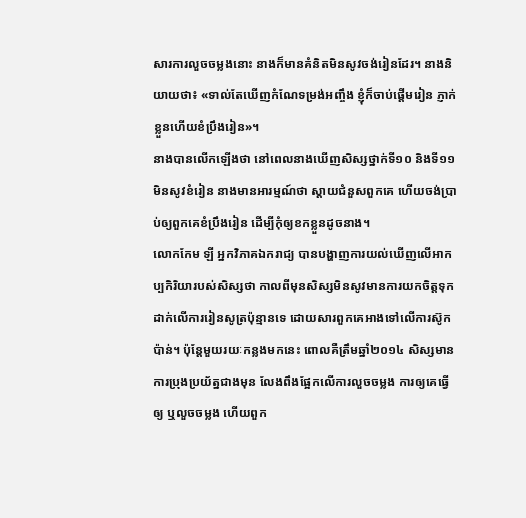សារការលួចចម្លងនោះ នាងក៏មានគំនិតមិនសូវចង់រៀនដែរ។ នាងនិយាយថា៖ «ទាល់តែឃើញកំណែទម្រង់អញ្ចឹង ខ្ញុំក៏ចាប់ផ្តើមរៀន ភ្ញាក់ខ្លួនហើយខំប្រឹងរៀន»។
នាងបានលើកឡើងថា នៅពេលនាងឃើញសិស្សថ្នាក់ទី១០ និងទី១១ មិនសូវខំរៀន នាងមានអារម្មណ៍ថា ស្តាយជំនួសពួកគេ ហើយចង់ប្រាប់ឲ្យពួកគេខំប្រឹងរៀន ដើម្បីកុំឲ្យខកខ្លួនដូចនាង។
លោកកែម ឡី អ្នកវិភាគឯករាជ្យ បានបង្ហាញការយល់ឃើញលើអាកប្បកិរិយារបស់សិស្សថា កាលពីមុនសិស្សមិនសូវមានការយកចិត្តទុកដាក់លើការរៀនសូត្រប៉ុន្មានទេ ដោយសារពួកគេអាងទៅលើការស៊ូកប៉ាន់។ ប៉ុន្តែមួយរយៈកន្លងមកនេះ ពោលគឺត្រឹមឆ្នាំ២០១៤ សិស្សមានការប្រុងប្រយ័ត្នជាងមុន លែងពឹងផ្អែកលើការលួចចម្លង ការឲ្យគេធ្វើឲ្យ ឬលួចចម្លង ហើយពួក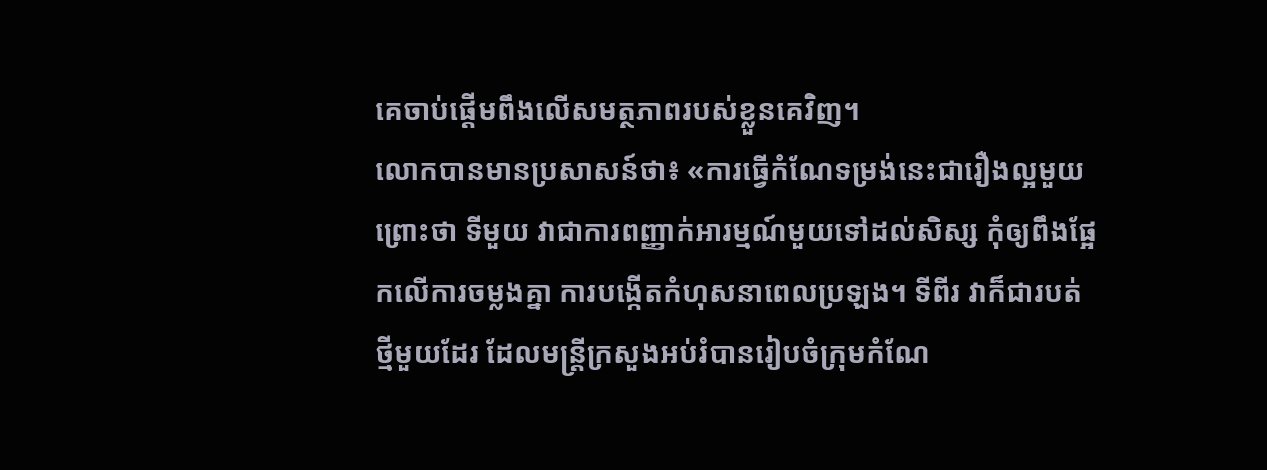គេចាប់ផ្តើមពឹងលើសមត្ថភាពរបស់ខ្លួនគេវិញ។
លោកបានមានប្រសាសន៍ថា៖ «ការធ្វើកំណែទម្រង់នេះជារឿងល្អមួយ ព្រោះថា ទីមួយ វាជាការពញ្ញាក់អារម្មណ៍មួយទៅដល់សិស្ស កុំឲ្យពឹងផ្អែកលើការចម្លងគ្នា ការបង្កើតកំហុសនាពេលប្រឡង។ ទីពីរ វាក៏ជារបត់ថ្មីមួយដែរ ដែលមន្ត្រីក្រសួងអប់រំបានរៀបចំក្រុមកំណែ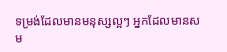ទម្រង់ដែលមានមនុស្សល្អៗ អ្នកដែលមានសម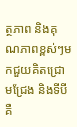ត្ថភាព និងគុណភាពខ្ពស់ៗមកជួយគិតជ្រោមជ្រែង និងទីបី គឺ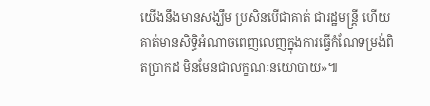យើងនឹងមានសង្ឃឹម ប្រសិនបើជាគាត់ ជារដ្ឋមន្ត្រី ហើយគាត់មានសិទ្ធិអំណាចពេញលេញក្នុងការធ្វើកំណែទម្រង់ពិតប្រាកដ មិនមែនជាលក្ខណៈនយោបាយ»៕